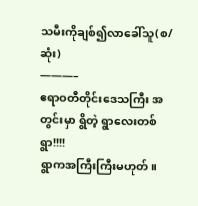သမီးကိုချစ်၍လာခေါ်သူ(စ/ဆုံး)
———–
ဧရာဝတီတိုင်းဒေသကြီး အတွင်းမှာ ရွိတဲ့ ရွာလေးတစ်ရွာ!!!!
ရွာကအကြီးကြီးမဟုတ်။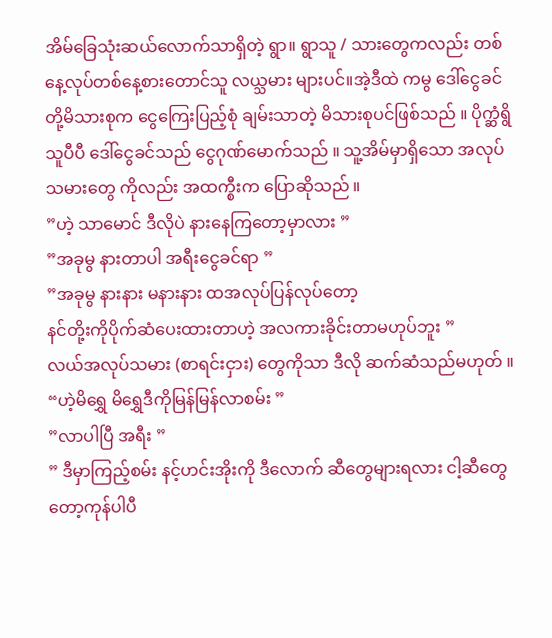အိမ်ခြေသုံးဆယ်လောက်သာရှိတဲ့ ရွာ။ ရွာသူ / သားတွေကလည်း တစ်နေ့လုပ်တစ်နေ့စားတောင်သူ လယ္သမား များပင်။အဲ့ဒီထဲ ကမွ ဒေါ်ငွေခင် တို့မိသားစုက ငွေကြေးပြည့်စုံ ချမ်းသာတဲ့ မိသားစုပင်ဖြစ်သည် ။ ပိုက္ဆံရွိသူပီပီ ဒေါ်ငွေခင်သည် ငွေဂုဏ်မောက်သည် ။ သူ့အိမ်မှာရှိသော အလုပ်သမားတွေ ကိုလည်း အထက္စီးက ပြောဆိုသည် ။
”ဟဲ့ သာမောင် ဒီလိုပဲ နားနေကြတော့မှာလား ”
”အခုမွ နားတာပါ အရီးငွေခင်ရာ ”
”အခုမွ နားနား မနားနား ထအလုပ်ပြန်လုပ်တော့
နင်တို့းကိုပိုက်ဆံပေးထားတာဟဲ့ အလကားခိုင်းတာမဟုပ်ဘူး ”
လယ်အလုပ်သမား (စာရင်းငှား) တွေကိုသာ ဒီလို ဆက်ဆံသည်မဟုတ် ။
“ဟဲ့မိရွှေ မိရွှေဒီကိုမြန်မြန်လာစမ်း ”
”လာပါပြီ အရီး ”
” ဒီမှာကြည့်စမ်း နင့်ဟင်းအိုးကို ဒီလောက် ဆီတွေများရလား ငါ့ဆီတွေတော့ကုန်ပါပီ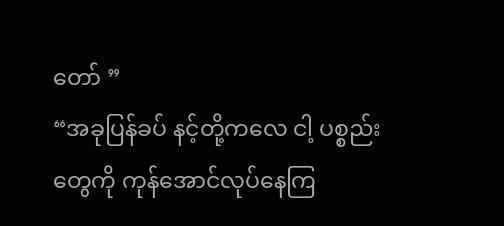တော် ”
“အခုပြန်ခပ် နင့်တို့ကလေ ငါ့ ပစ္စည်း တွေကို ကုန်အောင်လုပ်နေကြ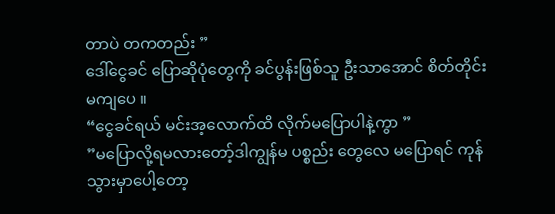တာပဲ တကတည်း ”
ဒေါ်ငွေခင် ပြောဆိုပုံတွေကို ခင်ပွန်းဖြစ်သူ ဦးသာအောင် စိတ်တိုင်းမကျပေ ။
“ငွေခင်ရယ် မင်းအ့လောက်ထိ လိုက်မပြောပါနဲ့ကွာ ”
”မပြောလို့ရမလားတော့်ဒါကျွန်မ ပစ္စည်း တွေလေ မပြောရင် ကုန်သွားမှာပေါ့တော့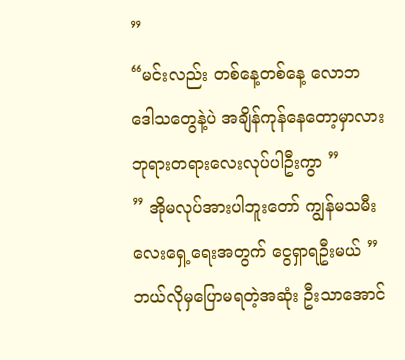”
“မင်းလည်း တစ်နေ့တစ်နေ့ လောဘ ဒေါသတွေနဲ့ပဲ အချိန်ကုန်နေတော့မှာလား ဘုရားတရားလေးလုပ်ပါဦးကွာ ”
” အိုမလုပ်အားပါဘူးတော် ကျွန်မသမီးလေးရှေ့ရေးအတွက် ငွေရှာရဦးမယ် ”
ဘယ်လိုမှပြောမရတဲ့အဆုံး ဦးသာအောင်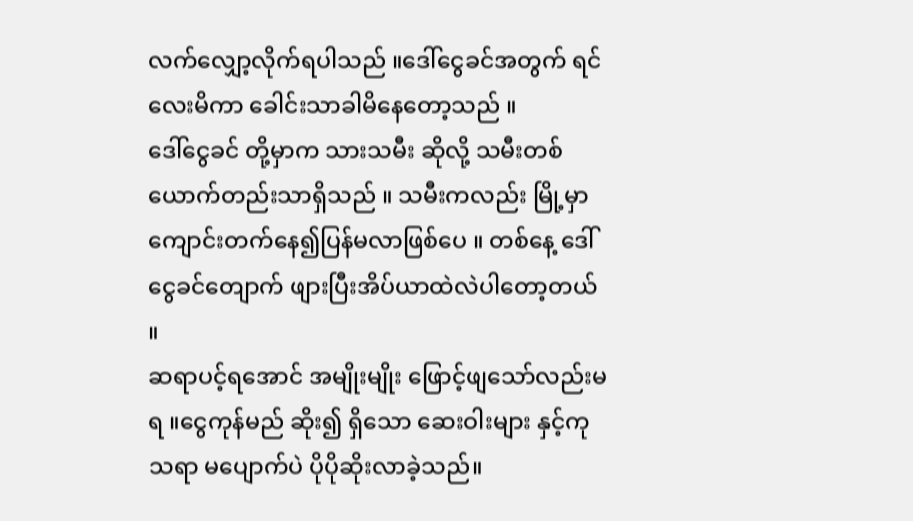လက်လျှော့လိုက်ရပါသည် ။ဒေါ်ငွေခင်အတွက် ရင်လေးမိကာ ခေါင်းသာခါမိနေတော့သည် ။
ဒေါ်ငွေခင် တို့မှာက သားသမီး ဆိုလို့ သမီးတစ်ယောက်တည်းသာရှိသည် ။ သမီးကလည်း မြို့မှာကျောင်းတက်နေ၍ပြန်မလာဖြစ်ပေ ။ တစ်နေ့ ဒေါ်ငွေခင်တျောက် ဖျားပြီးအိပ်ယာထဲလဲပါတော့တယ် ။
ဆရာပင့်ရအောင် အမျိုးမျိုး ဖြောင့်ဖျသော်လည်းမရ ။ငွေကုန်မည် ဆိုး၍ ရှိသော ဆေးဝါးများ နှင့်ကုသရာ မပျောက်ပဲ ပိုပိုဆိုးလာခဲ့သည်။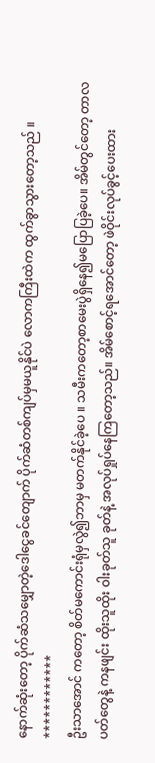နောက်ဆုံးတော့ ပိုက်ဆံသမျှောတဲ့ဒေါငွေခင်တျောက် ပိုက်ဆံတစ်ကျပ်မှမယူနိုင်ပဲ လောကကြီးထဲက ထွက်ခွာသွားတော့သည် ။
************
ဦးသာအောင် ကတော့ စိတ်မကောင်းရုံမှလွဲ၍ဘာမှ မတက်နိုင်ခဲ့ပေ ။ သမီးကတော့စာမေးပွဲရှိနေ၍မပြောပြခဲ့ပေ။ အိမ်တွင်တော့ တာလပတ်တွေနဲ့ ကနဖျင်း ထိုးသူထိုး ဝါးခုတ်သူ ခုတ်နဲ့ အလုပ်ရှုပ်နေကြတော့သည်။ အိမ်စောင့်ရအောင်တော့ ဖဲဝိုင်းလုပ်ခွင့်ပေးထား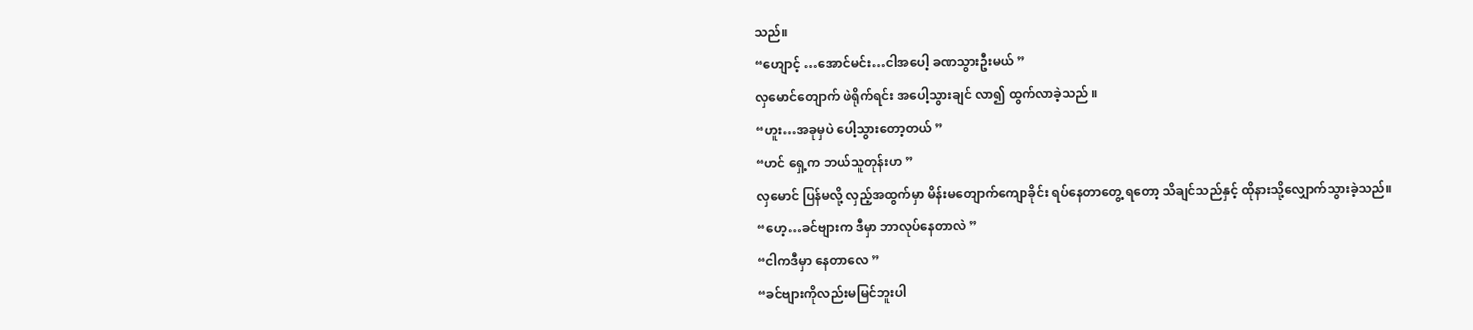သည်။
“ဟျောင့် …အောင်မင်း…ငါအပေါ့ ခဏသွားဦးမယ် ”
လှမောင်တျောက် ဖဲရိုက်ရင်း အပေါ့သွားချင် လာ၍ ထွက်လာခဲ့သည် ။
“ဟူး…အခုမှပဲ ပေါ့သွားတော့တယ် ”
“ဟင် ရှေ့က ဘယ်သူတုန်းဟ ”
လှမောင် ပြန်မလို့ လှည့်အထွက်မှာ မိန်းမတျောက်ကျောခိုင်း ရပ်နေတာတွေ့ ရတော့ သိချင်သည်နှင့် ထိုနားသို့လျှောက်သွားခဲ့သည်။
“ဟေ့…ခင်ဗျားက ဒီမှာ ဘာလုပ်နေတာလဲ ”
“ငါကဒီမှာ နေတာလေ ”
“ခင်ဗျားကိုလည်းမမြင်ဘူးပါ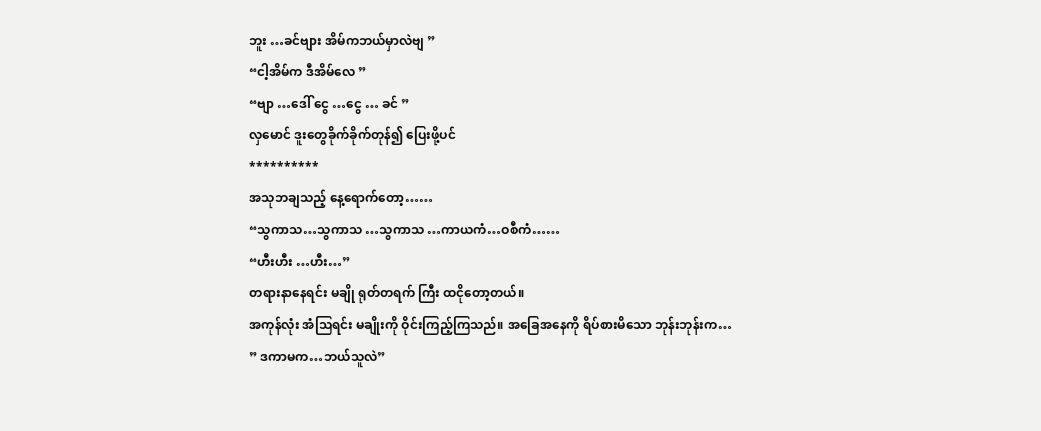ဘူး …ခင်ဗျား အိမ်ကဘယ်မှာလဲဗျ ”
“ငါ့အိမ်က ဒီအိမ်လေ ”
“ဗျာ …ဒေါ် ငွေ …ငွေ … ခင် ”
လှမောင် ဒူးတွေခိုက်ခိုက်တုန်၍ ပြေးဖို့ပင်
**********
အသုဘချသည့် နေ့ရောက်တော့……
“သွကာသ…သွကာသ …သွကာသ …ကာယကံ…ဝစီကံ……
“ဟီးဟီး …ဟီး…”
တရားနာနေရင်း မချို ရုတ်တရက် ကြီး ထငိုတော့တယ်။
အကုန်လုံး အံသြရင်း မချိုးကို ဝိုင်းကြည့်ကြသည်။ အခြေအနေကို ရိပ်စားမိသော ဘုန်းဘုန်းက…
” ဒကာမက…ဘယ်သူလဲ”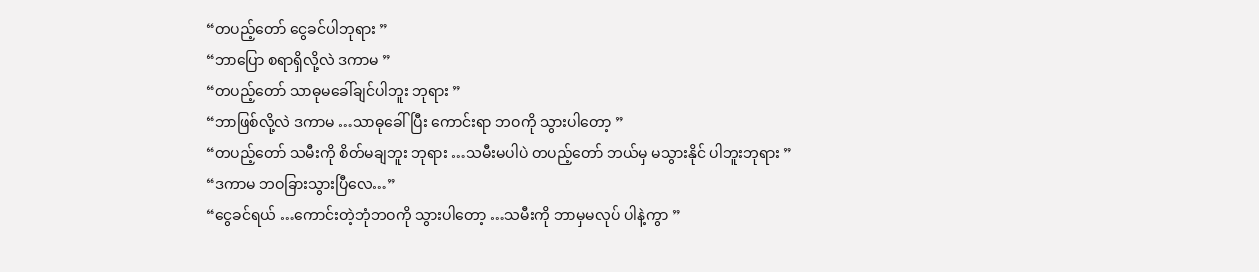“တပည့်တော် ငွေခင်ပါဘုရား ”
“ဘာပြော စရာရှိလို့လဲ ဒကာမ ”
“တပည့်တော် သာဓုမခေါ်ချင်ပါဘူး ဘုရား ”
“ဘာဖြစ်လို့လဲ ဒကာမ …သာဓုခေါ်ပြီး ကောင်းရာ ဘဝကို သွားပါတော့ ”
“တပည့်တော် သမီးကို စိတ်မချဘူး ဘုရား …သမီးမပါပဲ တပည့်တော် ဘယ်မှ မသွားနိုင် ပါဘူးဘုရား ”
“ဒကာမ ဘဝခြားသွားပြီလေ…”
“ငွေခင်ရယ် …ကောင်းတဲ့ဘုံဘဝကို သွားပါတော့ …သမီးကို ဘာမှမလုပ် ပါနဲ့ကွာ ”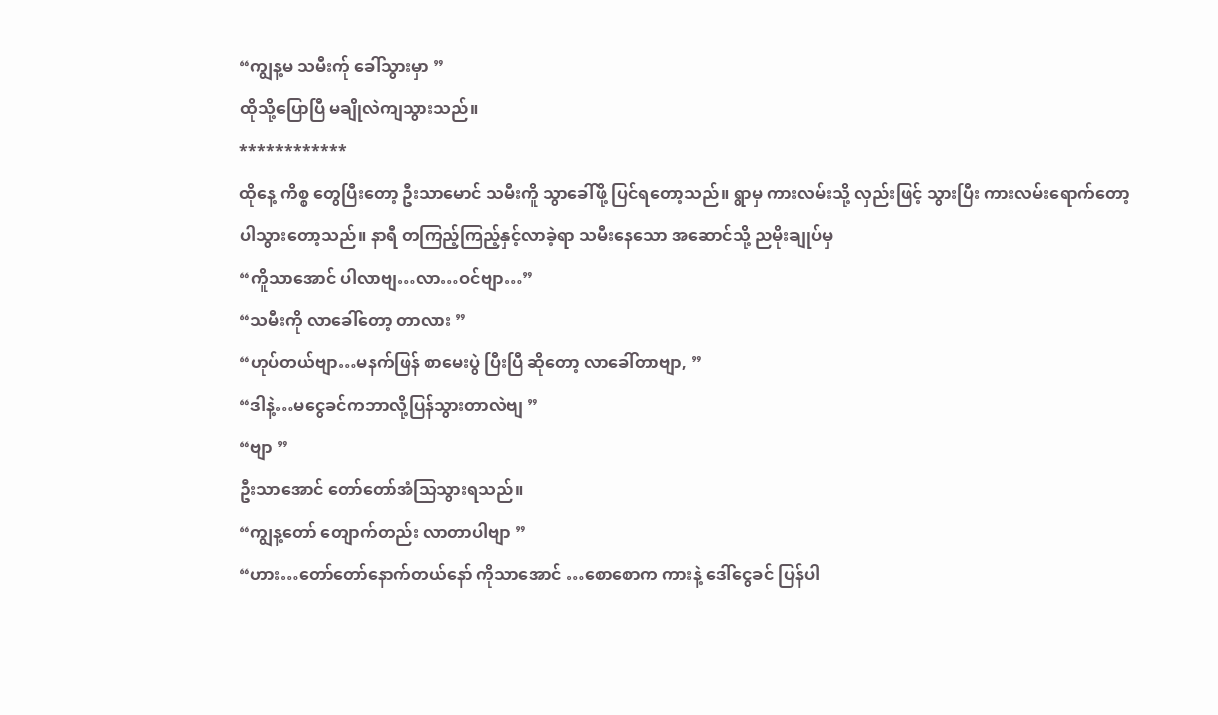“ကျွန့မ သမီးက်ု ခေါ်သွားမှာ ”
ထိုသို့ပြောပြီ မချိုလဲကျသွားသည်။
************
ထိုနေ့ ကိစ္စ တွေပြီးတော့ ဦးသာမောင် သမီးကိူ သွာခေါ်ဖို့ ပြင်ရတော့သည်။ ရွာမှ ကားလမ်းသို့ လှည်းဖြင့် သွားပြီး ကားလမ်းရောက်တော့ ပါသွားတော့သည်။ နာရီ တကြည့်ကြည့်နှင့်လာခဲ့ရာ သမီးနေသော အဆောင်သို့ ညမိုးချုပ်မှ
“ကိူသာအောင် ပါလာဗျ…လာ…ဝင်ဗျာ…”
“သမီးကို လာခေါ်တော့ တာလား ”
“ဟုပ်တယ်ဗျာ…မနက်ဖြန် စာမေးပွဲ ပြီးပြီ ဆိုတော့ လာခေါ်တာဗျာ, ”
“ဒါနဲ့…မငွေခင်ကဘာလို့ပြန်သွားတာလဲဗျ ”
“ဗျာ ”
ဦးသာအောင် တော်တော်အံသြသွားရသည်။
“ကျွန့တော် တျောက်တည်း လာတာပါဗျာ ”
“ဟား…တော်တော်နောက်တယ်နော် ကိုသာအောင် …စောစောက ကားနဲ့ ဒေါ်ငွေခင် ပြန်ပါ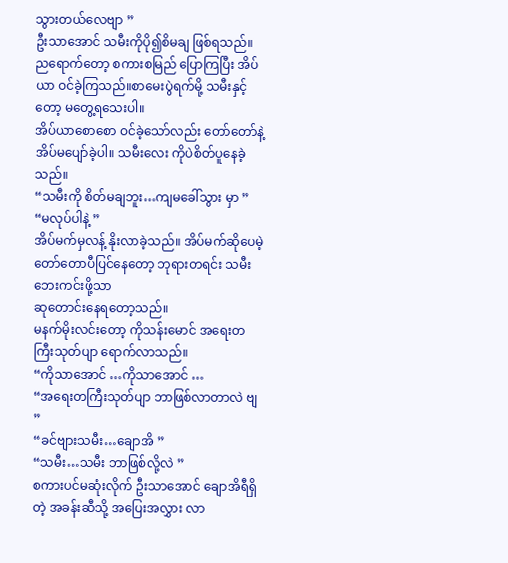သွားတယ်လေဗျာ ”
ဦးသာအောင် သမီးကိုပို၍စိမချ ဖြစ်ရသည်။ ညရောက်တော့ စကားစမြည် ပြောကြပြီး အိပ်ယာ ဝင်ခဲ့ကြသည်။စာမေးပွဲရက်မို့ သမီးနှင့်တော့ မတွေ့ရသေးပါ။
အိပ်ယာစောစော ဝင်ခဲ့သော်လည်း တော်တော်နဲ့ အိပ်မပျော်ခဲ့ပါ။ သမီးလေး ကိုပဲစိတ်ပူနေခဲ့သည်။
“သမီးကို စိတ်မချဘူး…ကျမခေါ်သွား မှာ ”
“မလုပ်ပါနဲ့ ”
အိပ်မက်မှလန့် နိုးလာခဲ့သည်။ အိပ်မက်ဆိုပေမဲ့ တော်တောပီပြင်နေတော့ ဘုရားတရင်း သမီး ဘေးကင်းဖို့သာ
ဆုတောင်းနေရတော့သည်။
မနက်မိုးလင်းတော့ ကိုသန်းမောင် အရေးတကြီးသုတ်ပျာ ရောက်လာသည်။
“ကိုသာအောင် …ကိုသာအောင် …
“အရေးတကြီးသုတ်ပျာ ဘာဖြစ်လာတာလဲ ဗျ ”
“ခင်ဗျားသမီး…ချောအိ ”
“သမီး…သမီး ဘာဖြစ်လို့လဲ ”
စကားပင်မဆုံးလိုက် ဦးသာအောင် ချောအိရီရှိတဲ့ အခန်းဆီသို့ အပြေးအလွှား လာ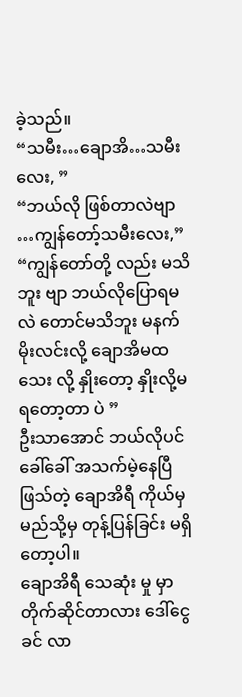ခဲ့သည်။
“သမီး…ချောအိ…သမီးလေး, ”
“ဘယ်လို ဖြစ်တာလဲဗျာ …ကျွန်တော့်သမီးလေး,”
“ကျွန်တော်တို့ လည်း မသိဘူး ဗျာ ဘယ်လိုပြောရမလဲ တောင်မသိဘူး မနက်မိုးလင်းလို့ ချောအိမထသေး လို့ နှိုးတော့ နှိုးလို့မရတော့တာ ပဲ ”
ဦးသာအောင် ဘယ်လိုပင်ခေါ်ခေါ် အသက်မဲ့နေပြီဖြသ်တဲ့ ချောအိရီ ကိုယ်မှ မည်သို့မှ တုန့်ပြန်ခြင်း မရှိတော့ပါ။
ချောအိရီ သေဆုံး မှု မှာ တိုက်ဆိုင်တာလား ဒေါ်ငွေခင် လာ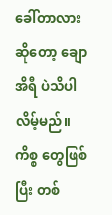ခေါ်တာလားဆိုတော့ ချောအိရီ ပဲသိပါလိမ့်မည်။
ကိစ္စ တွေဖြစ်ပြီး တစ်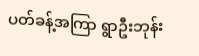ပတ်ခန့်အကြာ ရွာဦးဘုန်း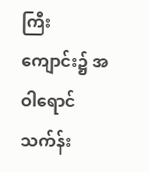ကြီးကျောင်း၌ အဝါရောင် သက်န်း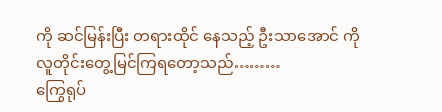ကို ဆင်မြန်းပြီး တရားထိုင် နေသည့် ဦးသာအောင် ကို လူတိုင်းတွေ့မြင်ကြရတော့သည်………
ကြွေရုပ်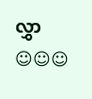လွှာ ☺☺☺